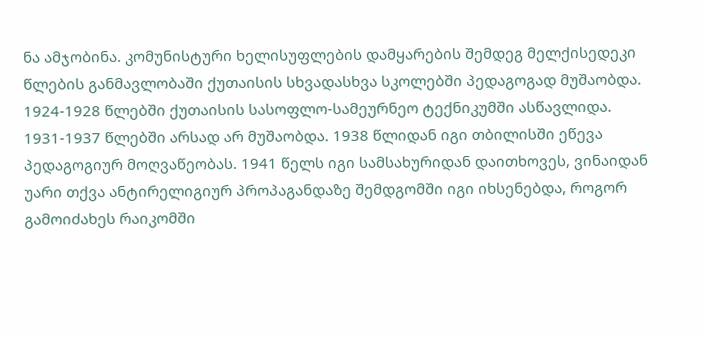ნა ამჯობინა. კომუნისტური ხელისუფლების დამყარების შემდეგ მელქისედეკი წლების განმავლობაში ქუთაისის სხვადასხვა სკოლებში პედაგოგად მუშაობდა. 1924-1928 წლებში ქუთაისის სასოფლო-სამეურნეო ტექნიკუმში ასწავლიდა. 1931-1937 წლებში არსად არ მუშაობდა. 1938 წლიდან იგი თბილისში ეწევა პედაგოგიურ მოღვაწეობას. 1941 წელს იგი სამსახურიდან დაითხოვეს, ვინაიდან უარი თქვა ანტირელიგიურ პროპაგანდაზე შემდგომში იგი იხსენებდა, როგორ გამოიძახეს რაიკომში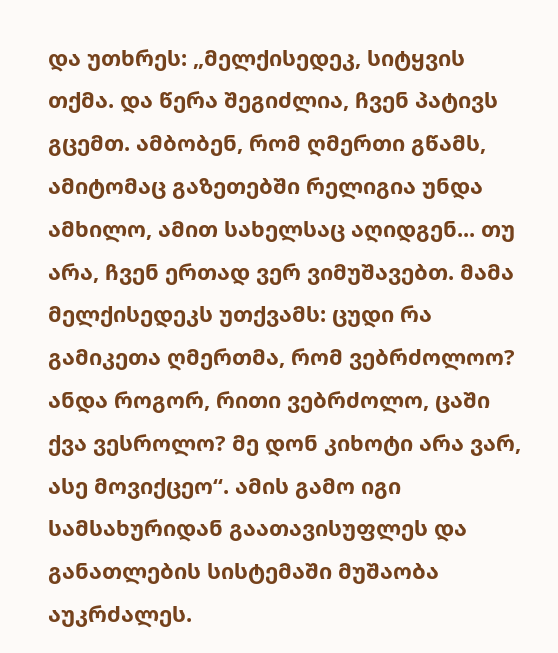და უთხრეს: „მელქისედეკ, სიტყვის თქმა. და წერა შეგიძლია, ჩვენ პატივს გცემთ. ამბობენ, რომ ღმერთი გწამს, ამიტომაც გაზეთებში რელიგია უნდა ამხილო, ამით სახელსაც აღიდგენ... თუ არა, ჩვენ ერთად ვერ ვიმუშავებთ. მამა მელქისედეკს უთქვამს: ცუდი რა გამიკეთა ღმერთმა, რომ ვებრძოლოო? ანდა როგორ, რითი ვებრძოლო, ცაში ქვა ვესროლო? მე დონ კიხოტი არა ვარ, ასე მოვიქცეო“. ამის გამო იგი სამსახურიდან გაათავისუფლეს და განათლების სისტემაში მუშაობა აუკრძალეს.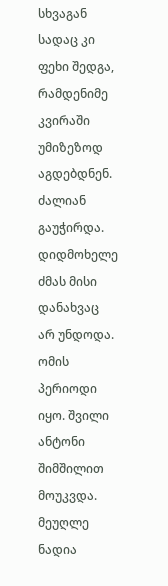სხვაგან სადაც კი ფეხი შედგა, რამდენიმე კვირაში უმიზეზოდ აგდებდნენ. ძალიან გაუჭირდა. დიდმოხელე ძმას მისი დანახვაც არ უნდოდა. ომის პერიოდი იყო. შვილი ანტონი შიმშილით მოუკვდა. მეუღლე ნადია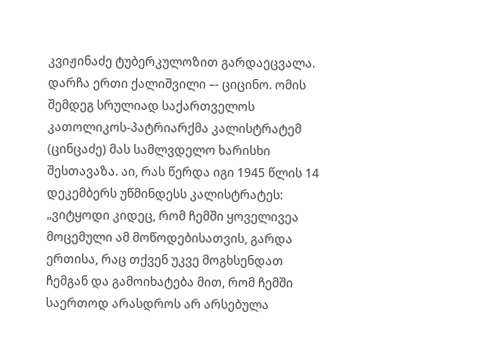კვიჟინაძე ტუბერკულოზით გარდაეცვალა. დარჩა ერთი ქალიშვილი –- ციცინო. ომის შემდეგ სრულიად საქართველოს კათოლიკოს-პატრიარქმა კალისტრატემ (ცინცაძე) მას სამლვდელო ხარისხი შესთავაზა. აი, რას წერდა იგი 1945 წლის 14 დეკემბერს უწმინდესს კალისტრატეს: „ვიტყოდი კიდეც, რომ ჩემში ყოველივეა მოცემული ამ მოწოდებისათვის, გარდა ერთისა, რაც თქვენ უკვე მოგხსენდათ ჩემგან და გამოიხატება მით, რომ ჩემში საერთოდ არასდროს არ არსებულა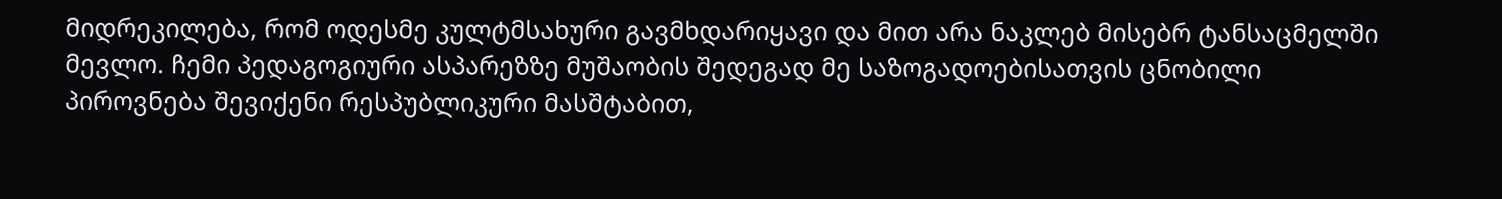მიდრეკილება, რომ ოდესმე კულტმსახური გავმხდარიყავი და მით არა ნაკლებ მისებრ ტანსაცმელში მევლო. ჩემი პედაგოგიური ასპარეზზე მუშაობის შედეგად მე საზოგადოებისათვის ცნობილი პიროვნება შევიქენი რესპუბლიკური მასშტაბით,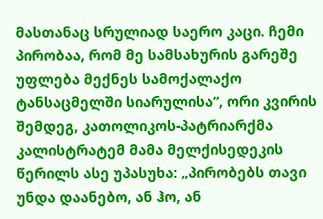მასთანაც სრულიად საერო კაცი. ჩემი პირობაა, რომ მე სამსახურის გარეშე უფლება მექნეს სამოქალაქო ტანსაცმელში სიარულისა“, ორი კვირის შემდეგ, კათოლიკოს-პატრიარქმა კალისტრატემ მამა მელქისედეკის წერილს ასე უპასუხა: „პირობებს თავი უნდა დაანებო, ან ჰო, ან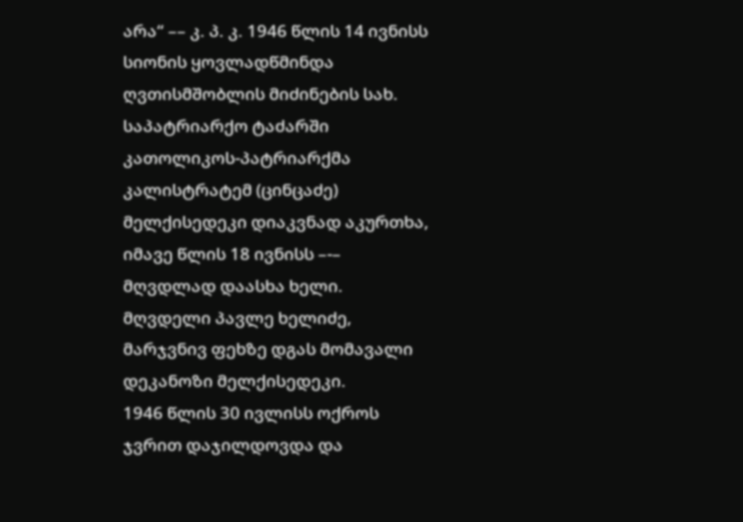არა“ –– კ. პ. კ. 1946 წლის 14 ივნისს სიონის ყოვლადწმინდა ღვთისმშობლის მიძინების სახ. საპატრიარქო ტაძარში კათოლიკოს-პატრიარქმა კალისტრატემ (ცინცაძე) მელქისედეკი დიაკვნად აკურთხა, იმავე წლის 18 ივნისს –-– მღვდლად დაასხა ხელი.
მღვდელი პავლე ხელიძე, მარჯვნივ ფეხზე დგას მომავალი დეკანოზი მელქისედეკი.
1946 წლის 30 ივლისს ოქროს ჯვრით დაჯილდოვდა და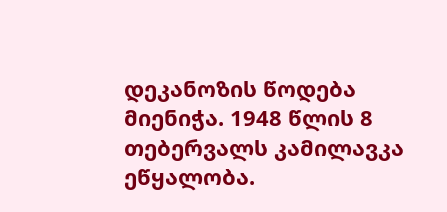დეკანოზის წოდება მიენიჭა. 1948 წლის 8 თებერვალს კამილავკა ეწყალობა.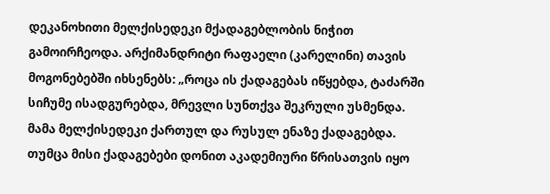დეკანოხითი მელქისედეკი მქადაგებლობის ნიჭით გამოირჩეოდა. არქიმანდრიტი რაფაელი (კარელინი) თავის მოგონებებში იხსენებს: „როცა ის ქადაგებას იწყებდა, ტაძარში სიჩუმე ისადგურებდა, მრევლი სუნთქვა შეკრული უსმენდა. მამა მელქისედეკი ქართულ და რუსულ ენაზე ქადაგებდა. თუმცა მისი ქადაგებები დონით აკადემიური წრისათვის იყო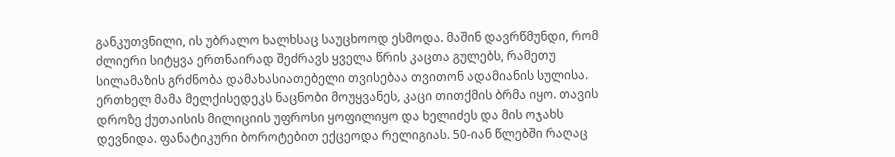განკუთვნილი, ის უბრალო ხალხსაც საუცხოოდ ესმოდა. მაშინ დავრწმუნდი, რომ ძლიერი სიტყვა ერთნაირად შეძრავს ყველა წრის კაცთა გულებს, რამეთუ სილამაზის გრძნობა დამახასიათებელი თვისებაა თვითონ ადამიანის სულისა. ერთხელ მამა მელქისედეკს ნაცნობი მოუყვანეს, კაცი თითქმის ბრმა იყო. თავის დროზე ქუთაისის მილიციის უფროსი ყოფილიყო და ხელიძეს და მის ოჯახს დევნიდა. ფანატიკური ბოროტებით ექცეოდა რელიგიას. 50-იან წლებში რაღაც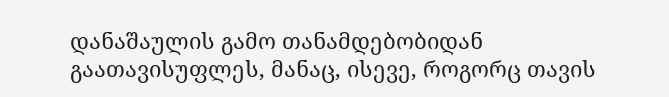დანაშაულის გამო თანამდებობიდან გაათავისუფლეს, მანაც, ისევე, როგორც თავის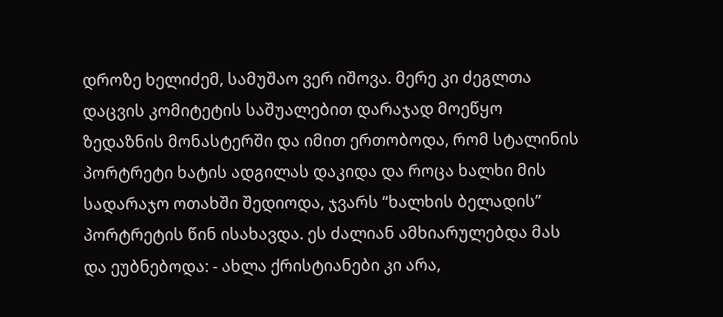დროზე ხელიძემ, სამუშაო ვერ იშოვა. მერე კი ძეგლთა დაცვის კომიტეტის საშუალებით დარაჯად მოეწყო ზედაზნის მონასტერში და იმით ერთობოდა, რომ სტალინის პორტრეტი ხატის ადგილას დაკიდა და როცა ხალხი მის სადარაჯო ოთახში შედიოდა, ჯვარს “ხალხის ბელადის” პორტრეტის წინ ისახავდა. ეს ძალიან ამხიარულებდა მას და ეუბნებოდა: - ახლა ქრისტიანები კი არა,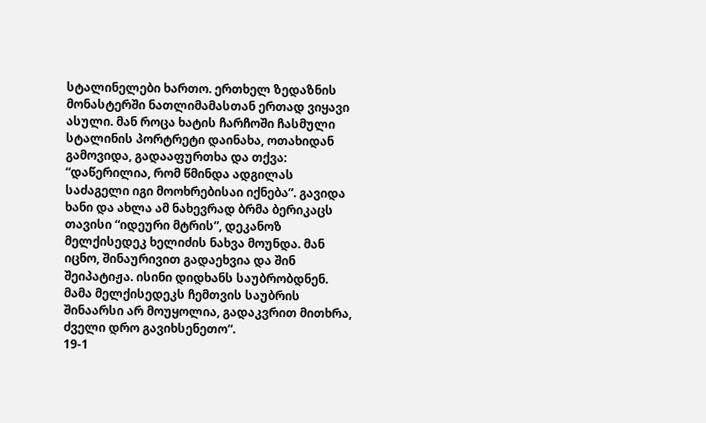სტალინელები ხართო. ერთხელ ზედაზნის მონასტერში ნათლიმამასთან ერთად ვიყავი ასული. მან როცა ხატის ჩარჩოში ჩასმული სტალინის პორტრეტი დაინახა, ოთახიდან გამოვიდა, გადააფურთხა და თქვა: “დაწერილია, რომ წმინდა ადგილას საძაგელი იგი მოოხრებისაი იქნება”. გავიდა ხანი და ახლა ამ ნახევრად ბრმა ბერიკაცს თავისი “იდეური მტრის”, დეკანოზ მელქისედეკ ხელიძის ნახვა მოუნდა. მან იცნო, შინაურივით გადაეხვია და შინ შეიპატიჟა. ისინი დიდხანს საუბრობდნენ. მამა მელქისედეკს ჩემთვის საუბრის შინაარსი არ მოუყოლია, გადაკვრით მითხრა, ძველი დრო გავიხსენეთო“.
19-1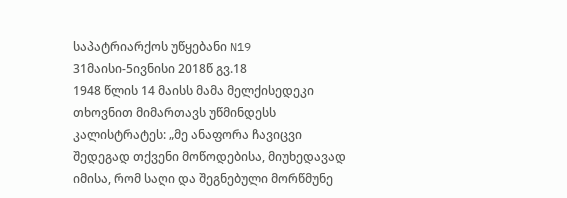საპატრიარქოს უწყებანი N19 31მაისი-5ივნისი 2018წ გვ.18
1948 წლის 14 მაისს მამა მელქისედეკი თხოვნით მიმართავს უწმინდესს კალისტრატეს: „მე ანაფორა ჩავიცვი შედეგად თქვენი მოწოდებისა, მიუხედავად იმისა, რომ საღი და შეგნებული მორწმუნე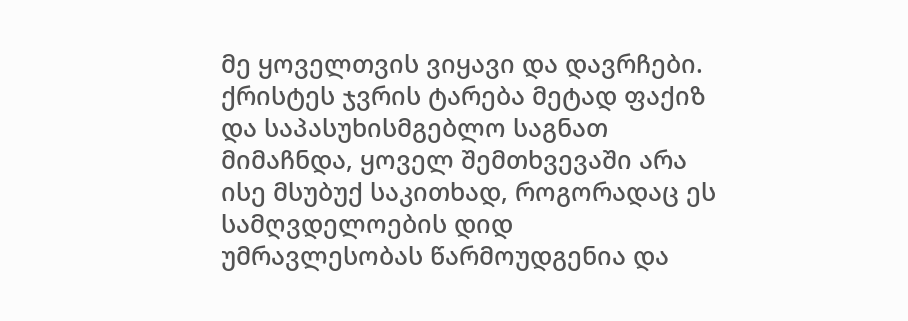მე ყოველთვის ვიყავი და დავრჩები. ქრისტეს ჯვრის ტარება მეტად ფაქიზ და საპასუხისმგებლო საგნათ მიმაჩნდა, ყოველ შემთხვევაში არა ისე მსუბუქ საკითხად, როგორადაც ეს სამღვდელოების დიდ უმრავლესობას წარმოუდგენია და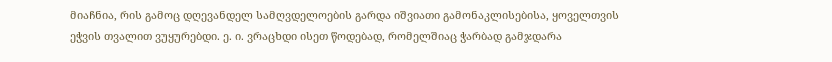მიაჩნია, რის გამოც დღევანდელ სამღვდელოების გარდა იშვიათი გამონაკლისებისა, ყოველთვის ეჭვის თვალით ვუყურებდი. ე. ი. ვრაცხდი ისეთ წოდებად, რომელშიაც ჭარბად გამჯდარა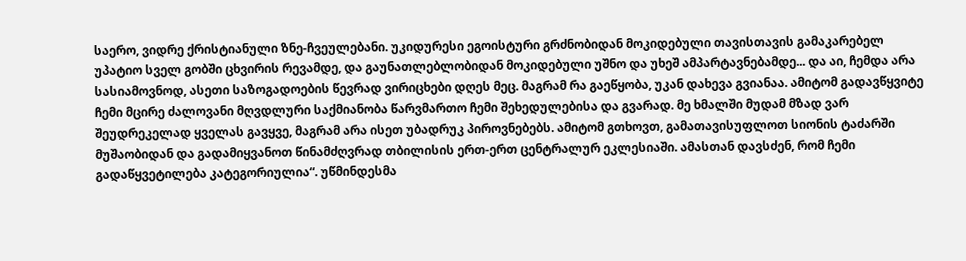საერო, ვიდრე ქრისტიანული ზნე-ჩვეულებანი. უკიდურესი ეგოისტური გრძნობიდან მოკიდებული თავისთავის გამაკარებელ უპატიო სველ გობში ცხვირის რევამდე, და გაუნათლებლობიდან მოკიდებული უშნო და უხეშ ამპარტავნებამდე... და აი, ჩემდა არა სასიამოვნოდ, ასეთი საზოგადოების წევრად ვირიცხები დღეს მეც. მაგრამ რა გაეწყობა, უკან დახევა გვიანაა. ამიტომ გადავწყვიტე ჩემი მცირე ძალოვანი მღვდლური საქმიანობა წარვმართო ჩემი შეხედულებისა და გვარად. მე ხმალში მუდამ მზად ვარ შეუდრეკელად ყველას გავყვე, მაგრამ არა ისეთ უბადრუკ პიროვნებებს. ამიტომ გთხოვთ, გამათავისუფლოთ სიონის ტაძარში მუშაობიდან და გადამიყვანოთ წინამძღვრად თბილისის ერთ-ერთ ცენტრალურ ეკლესიაში. ამასთან დავსძენ, რომ ჩემი გადაწყვეტილება კატეგორიულია“. უწმინდესმა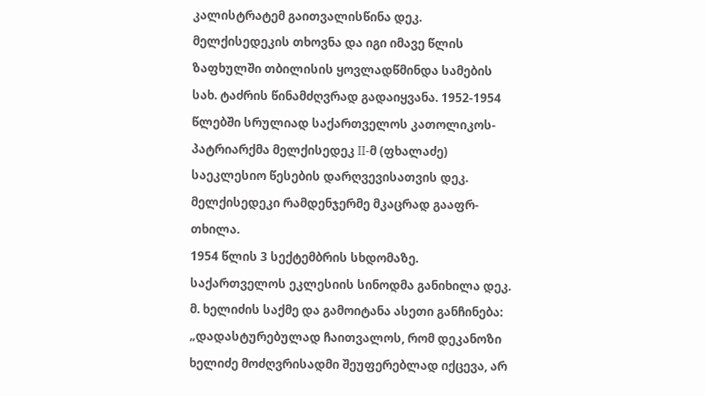კალისტრატემ გაითვალისწინა დეკ. მელქისედეკის თხოვნა და იგი იმავე წლის ზაფხულში თბილისის ყოვლადწმინდა სამების სახ. ტაძრის წინამძღვრად გადაიყვანა. 1952-1954 წლებში სრულიად საქართველოს კათოლიკოს-პატრიარქმა მელქისედეკ II-მ (ფხალაძე) საეკლესიო წესების დარღვევისათვის დეკ. მელქისედეკი რამდენჯერმე მკაცრად გააფრ- თხილა.
1954 წლის 3 სექტემბრის სხდომაზე. საქართველოს ეკლესიის სინოდმა განიხილა დეკ. მ. ხელიძის საქმე და გამოიტანა ასეთი განჩინება: „დადასტურებულად ჩაითვალოს, რომ დეკანოზი ხელიძე მოძღვრისადმი შეუფერებლად იქცევა, არ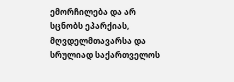ემორჩილება და არ სცნობს ეპარქიას, მღვდელმთავარსა და სრულიად საქართველოს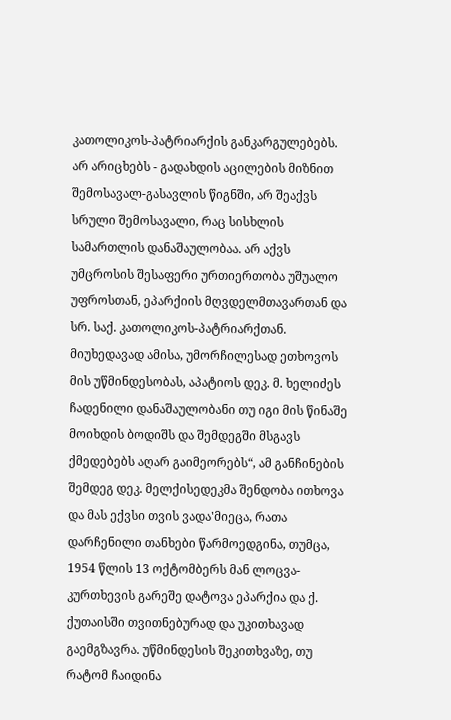კათოლიკოს-პატრიარქის განკარგულებებს. არ არიცხებს - გადახდის აცილების მიზნით შემოსავალ-გასავლის წიგნში, არ შეაქვს სრული შემოსავალი, რაც სისხლის სამართლის დანაშაულობაა. არ აქვს უმცროსის შესაფერი ურთიერთობა უშუალო უფროსთან, ეპარქიის მღვდელმთავართან და სრ. საქ. კათოლიკოს-პატრიარქთან. მიუხედავად ამისა, უმორჩილესად ეთხოვოს მის უწმინდესობას, აპატიოს დეკ. მ. ხელიძეს ჩადენილი დანაშაულობანი თუ იგი მის წინაშე მოიხდის ბოდიშს და შემდეგში მსგავს ქმედებებს აღარ გაიმეორებს“, ამ განჩინების შემდეგ დეკ. მელქისედეკმა შენდობა ითხოვა და მას ექვსი თვის ვადა'მიეცა, რათა დარჩენილი თანხები წარმოედგინა, თუმცა, 1954 წლის 13 ოქტომბერს მან ლოცვა-კურთხევის გარეშე დატოვა ეპარქია და ქ. ქუთაისში თვითნებურად და უკითხავად გაემგზავრა. უწმინდესის შეკითხვაზე, თუ რატომ ჩაიდინა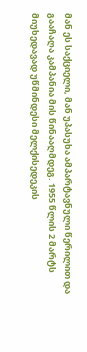მან ეს საქციელი, მან უპასუხა ამპარტავნული წერილით და გააჩაღა კამპანია მის წინააღმდეგ. 1955 წლის 2 მარტს მიუხედავად უწმინდესი მელქისედეკის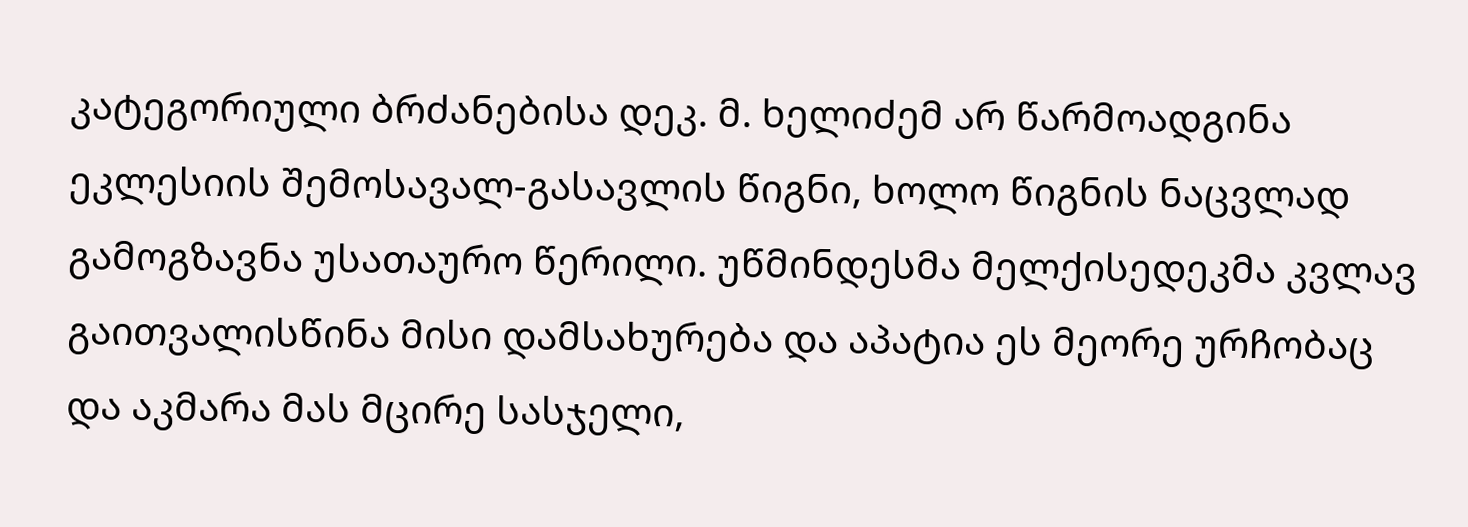კატეგორიული ბრძანებისა დეკ. მ. ხელიძემ არ წარმოადგინა ეკლესიის შემოსავალ-გასავლის წიგნი, ხოლო წიგნის ნაცვლად გამოგზავნა უსათაურო წერილი. უწმინდესმა მელქისედეკმა კვლავ გაითვალისწინა მისი დამსახურება და აპატია ეს მეორე ურჩობაც და აკმარა მას მცირე სასჯელი,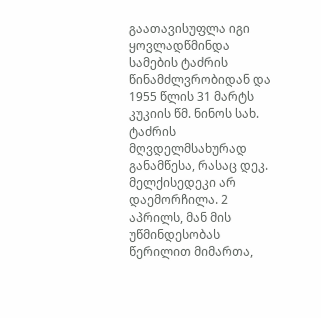გაათავისუფლა იგი ყოვლადწმინდა სამების ტაძრის წინამძლვრობიდან და 1955 წლის 31 მარტს კუკიის წმ. ნინოს სახ. ტაძრის მღვდელმსახურად განამწესა, რასაც დეკ. მელქისედეკი არ დაემორჩილა. 2 აპრილს, მან მის უწმინდესობას წერილით მიმართა,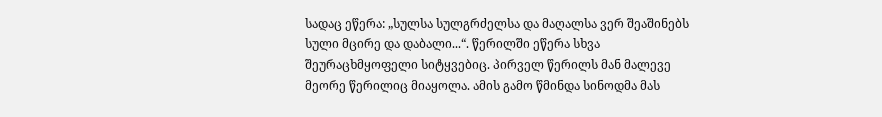სადაც ეწერა: „სულსა სულგრძელსა და მაღალსა ვერ შეაშინებს სული მცირე და დაბალი...“. წერილში ეწერა სხვა შეურაცხმყოფელი სიტყვებიც. პირველ წერილს მან მალევე მეორე წერილიც მიაყოლა. ამის გამო წმინდა სინოდმა მას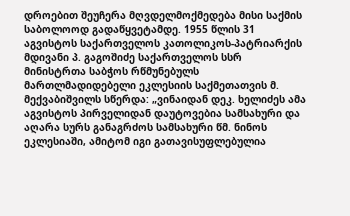დროებით შეუჩერა მღვდელმოქმედება მისი საქმის საბოლოოდ გადაწყვეტამდე. 1955 წლის 31 აგვისტოს საქართველოს კათოლიკოს-პატრიარქის მდივანი პ. გაგოშიძე საქართველოს სსრ მინისტრთა საბჭოს რწმუნებულს მართლმადიდებელი ეკლესიის საქმეთათვის მ. მექვაბიშვილს სწერდა: „ვინაიდან დეკ. ხელიძეს ამა აგვისტოს პირველიდან დაუტოვებია სამსახური და აღარა სურს განაგრძოს სამსახური წმ. ნინოს ეკლესიაში, ამიტომ იგი გათავისუფლებულია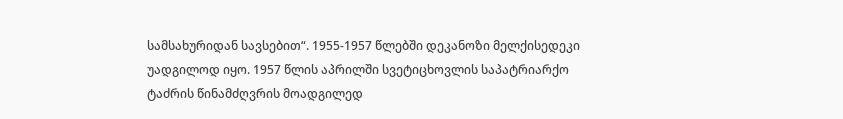სამსახურიდან სავსებით“. 1955-1957 წლებში დეკანოზი მელქისედეკი უადგილოდ იყო. 1957 წლის აპრილში სვეტიცხოვლის საპატრიარქო ტაძრის წინამძღვრის მოადგილედ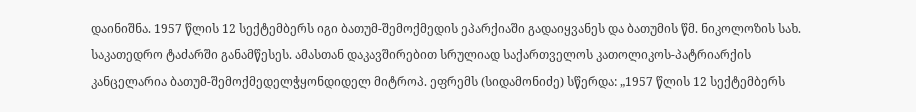დაინიშნა. 1957 წლის 12 სექტემბერს იგი ბათუმ-შემოქმედის ეპარქიაში გადაიყვანეს და ბათუმის წმ. ნიკოლოზის სახ. საკათედრო ტაძარში განამწესეს. ამასთან დაკავშირებით სრულიად საქართველოს კათოლიკოს-პატრიარქის კანცელარია ბათუმ-შემოქმედელჭყონდიდელ მიტროპ. ეფრემს (სიდამონიძე) სწერდა: „1957 წლის 12 სექტემბერს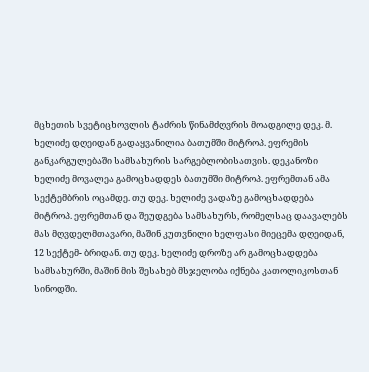მცხეთის სვეტიცხოვლის ტაძრის წინამძღვრის მოადგილე დეკ. მ. ხელიძე დღეიდან გადაყვანილია ბათუმში მიტროპ. ეფრემის განკარგულებაში სამსახურის სარგებლობისათვის. დეკანოზი ხელიძე მოვალეა გამოცხადდეს ბათუმში მიტროპ. ეფრემთან ამა სექტემბრის ოცამდე. თუ დეკ. ხელიძე ვადაზე გამოცხადდება მიტროპ. ეფრემთან და შეუდგება სამსახურს, რომელსაც დაავალებს მას მღვდელმთავარი, მაშინ კუთვნილი ხელფასი მიეცემა დღეიდან, 12 სექტემ- ბრიდან. თუ დეკ. ხელიძე დროზე არ გამოცხადდება სამსახურში, მაშინ მის შესახებ მსჯელობა იქნება კათოლიკოსთან სინოდში.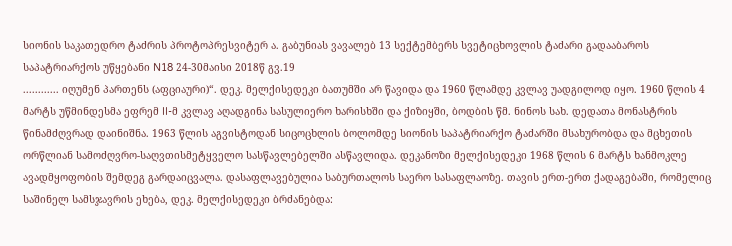სიონის საკათედრო ტაძრის პროტოპრესვიტერ ა. გაბუნიას ვავალებ 13 სექტემბერს სვეტიცხოვლის ტაძარი გადააბაროს
საპატრიარქოს უწყებანი N18 24-30მაისი 2018წ გვ.19
............ იღუმენ პართენს (აფციაური)“. დეკ. მელქისედეკი ბათუმში არ წავიდა და 1960 წლამდე კვლავ უადგილოდ იყო. 1960 წლის 4 მარტს უწმინდესმა ეფრემ II-მ კვლავ აღადგინა სასულიერო ხარისხში და ქიზიყში, ბოდბის წმ. ნინოს სახ. დედათა მონასტრის წინამძღვრად დაინიშნა. 1963 წლის აგვისტოდან სიცოცხლის ბოლომდე სიონის საპატრიარქო ტაძარში მსახურობდა და მცხეთის ორწლიან სამოძღვრო-საღვთისმეტყველო სასწავლებელში ასწავლიდა. დეკანოზი მელქისედეკი 1968 წლის 6 მარტს ხანმოკლე ავადმყოფობის შემდეგ გარდაიცვალა. დასაფლავებულია საბურთალოს საერო სასაფლაოზე. თავის ერთ-ერთ ქადაგებაში, რომელიც საშინელ სამსჯავრის ეხება, დეკ. მელქისედეკი ბრძანებდა: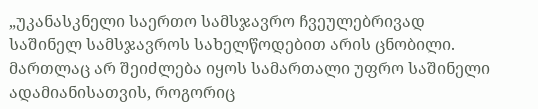„უკანასკნელი საერთო სამსჯავრო ჩვეულებრივად საშინელ სამსჯავროს სახელწოდებით არის ცნობილი. მართლაც არ შეიძლება იყოს სამართალი უფრო საშინელი ადამიანისათვის, როგორიც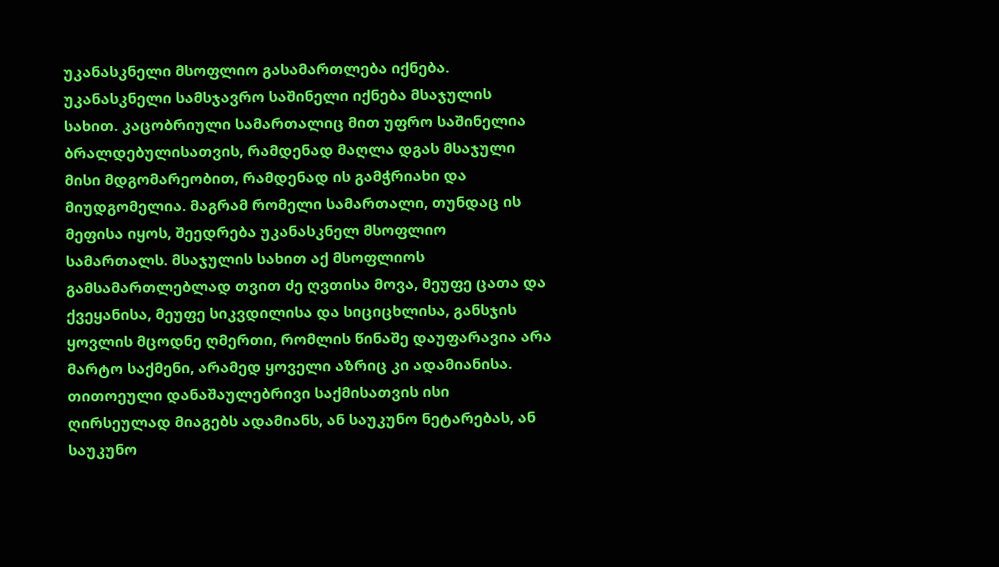უკანასკნელი მსოფლიო გასამართლება იქნება. უკანასკნელი სამსჯავრო საშინელი იქნება მსაჯულის სახით. კაცობრიული სამართალიც მით უფრო საშინელია ბრალდებულისათვის, რამდენად მაღლა დგას მსაჯული მისი მდგომარეობით, რამდენად ის გამჭრიახი და მიუდგომელია. მაგრამ რომელი სამართალი, თუნდაც ის მეფისა იყოს, შეედრება უკანასკნელ მსოფლიო სამართალს. მსაჯულის სახით აქ მსოფლიოს გამსამართლებლად თვით ძე ღვთისა მოვა, მეუფე ცათა და ქვეყანისა, მეუფე სიკვდილისა და სიციცხლისა, განსჯის ყოვლის მცოდნე ღმერთი, რომლის წინაშე დაუფარავია არა მარტო საქმენი, არამედ ყოველი აზრიც კი ადამიანისა. თითოეული დანაშაულებრივი საქმისათვის ისი ღირსეულად მიაგებს ადამიანს, ან საუკუნო ნეტარებას, ან საუკუნო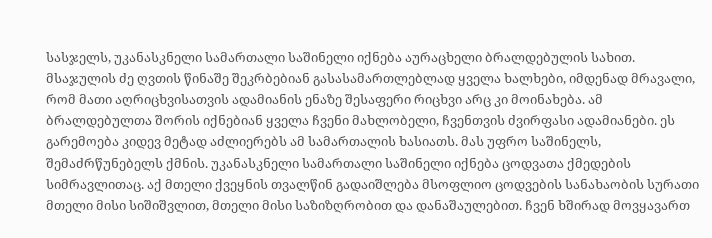სასჯელს, უკანასკნელი სამართალი საშინელი იქნება აურაცხელი ბრალდებულის სახით. მსაჯულის ძე ღვთის წინაშე შეკრბებიან გასასამართლებლად ყველა ხალხები, იმდენად მრავალი, რომ მათი აღრიცხვისათვის ადამიანის ენაზე შესაფერი რიცხვი არც კი მოინახება. ამ ბრალდებულთა შორის იქნებიან ყველა ჩვენი მახლობელი, ჩვენთვის ძვირფასი ადამიანები. ეს გარემოება კიდევ მეტად აძლიერებს ამ სამართალის ხასიათს. მას უფრო საშინელს, შემაძრწუნებელს ქმნის. უკანასკნელი სამართალი საშინელი იქნება ცოდვათა ქმედების სიმრავლითაც. აქ მთელი ქვეყნის თვალწინ გადაიშლება მსოფლიო ცოდვების სანახაობის სურათი მთელი მისი სიშიშვლით, მთელი მისი საზიზღრობით და დანაშაულებით. ჩვენ ხშირად მოვყავართ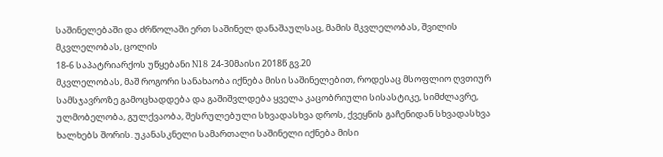საშინელებაში და ძრწოლაში ერთ საშინელ დანაშაულსაც, მამის მკვლელობას, შვილის მკვლელობას, ცოლის
18-6 საპატრიარქოს უწყებანი N18 24-30მაისი 2018წ გვ.20
მკვლელობას, მაშ როგორი სანახაობა იქნება მისი საშინელებით, როდესაც მსოფლიო ღვთიურ სამსჯავროზე გამოცხადდება და გაშიშვლდება ყველა კაცობრიული სისასტიკე, სიმძლავრე, ულმობელობა, გულქვაობა, შესრულებული სხვადასხვა დროს, ქვეყნის გაჩენიდან სხვადასხვა ხალხებს შორის. უკანასკნელი სამართალი საშინელი იქნება მისი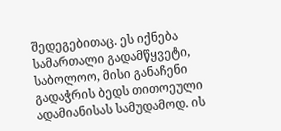შედეგებითაც. ეს იქნება სამართალი გადამწყვეტი, საბოლოო, მისი განაჩენი გადაჭრის ბედს თითოეული ადამიანისას სამუდამოდ. ის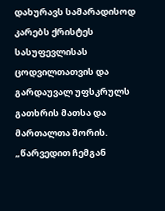დახურავს სამარადისოდ კარებს ქრისტეს სასუფევლისას ცოდვილთათვის და გარდაუვალ უფსკრულს გათხრის მათსა და მართალთა შორის. „წარვედით ჩემგან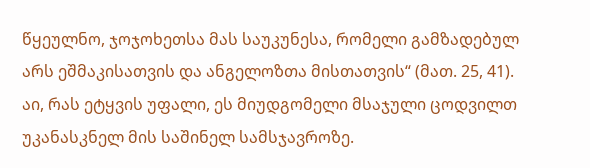წყეულნო, ჯოჯოხეთსა მას საუკუნესა, რომელი გამზადებულ არს ეშმაკისათვის და ანგელოზთა მისთათვის“ (მათ. 25, 41). აი, რას ეტყვის უფალი, ეს მიუდგომელი მსაჯული ცოდვილთ უკანასკნელ მის საშინელ სამსჯავროზე.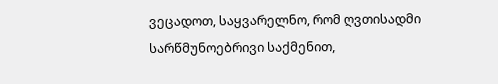ვეცადოთ, საყვარელნო, რომ ღვთისადმი სარწმუნოებრივი საქმენით,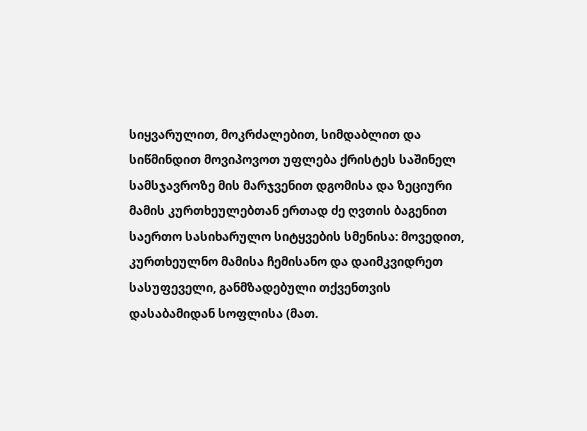სიყვარულით, მოკრძალებით, სიმდაბლით და სიწმინდით მოვიპოვოთ უფლება ქრისტეს საშინელ სამსჯავროზე მის მარჯვენით დგომისა და ზეციური მამის კურთხეულებთან ერთად ძე ღვთის ბაგენით საერთო სასიხარულო სიტყვების სმენისა: მოვედით, კურთხეულნო მამისა ჩემისანო და დაიმკვიდრეთ სასუფეველი, განმზადებული თქვენთვის დასაბამიდან სოფლისა (მათ.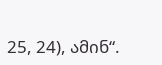25, 24), ამინ“.